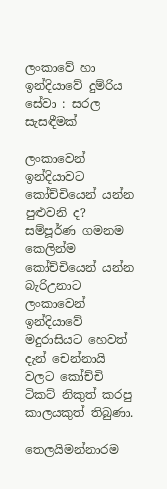ලංකාවේ හා ඉන්දියාවේ දුම්රිය සේවා : සරල සැසඳීමක්

ලංකාවෙන් ඉන්දියාවට කෝච්චියෙන් යන්න පුළුවනි ද? සම්පූර්ණ ගමනම කෙලින්ම කෝච්චියෙන් යන්න බැරිඋනාට ලංකාවෙන් ඉන්දියාවේ මදුරාසියට හෙවත් දැන් චෙන්නායි වලට කෝච්චි ටිකට් නිකුත් කරපු කාලයකුත් තිබුණා.

තෙලයිමන්නාරම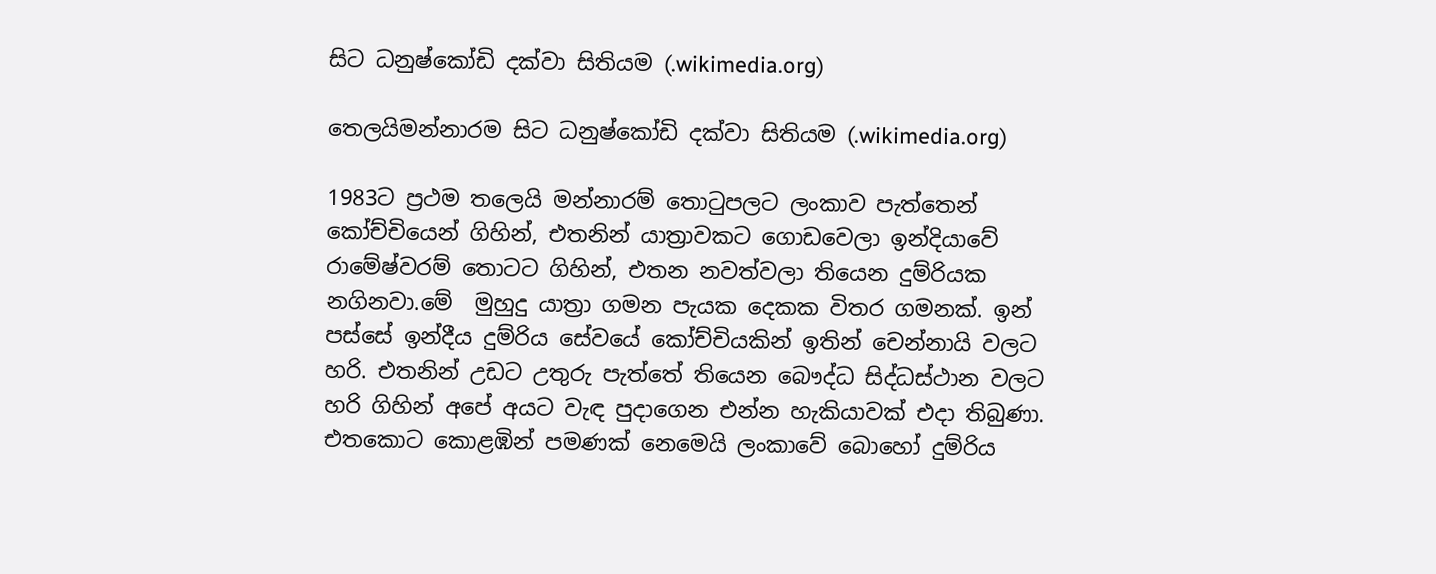සිට ධනුෂ්කෝඩි දක්වා සිතියම (.wikimedia.org)

තෙලයිමන්නාරම සිට ධනුෂ්කෝඩි දක්වා සිතියම (.wikimedia.org)

1983ට ප්‍රථම තලෙයි මන්නාරම් තොටුපලට ලංකාව පැත්තෙන් කෝච්චියෙන් ගිහින්, එතනින් යාත්‍රාවකට ගොඩවෙලා ඉන්දියාවේ රාමේෂ්වරම් තොටට ගිහින්, එතන නවත්වලා තියෙන දුම්රියක නගිනවා.මේ  මුහුදු යාත්‍රා ගමන පැයක දෙකක විතර ගමනක්. ඉන් පස්සේ ඉන්දීය දුම්රිය සේවයේ කෝච්චියකින් ඉතින් චෙන්නායි වලට හරි. එතනින් උඩට උතුරු පැත්තේ තියෙන බෞද්ධ සිද්ධස්ථාන වලට හරි ගිහින් අපේ අයට වැඳ පුදාගෙන එන්න හැකියාවක් එදා තිබුණා. එතකොට කොළඹින් පමණක් නෙමෙයි ලංකාවේ බොහෝ දුම්රිය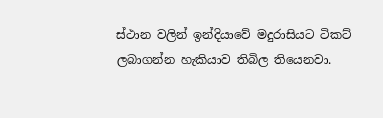ස්ථාන වලින් ඉන්දියාවේ මදුරාසියට ටිකට් ලබාගන්න හැකියාව තිබිල තියෙනවා.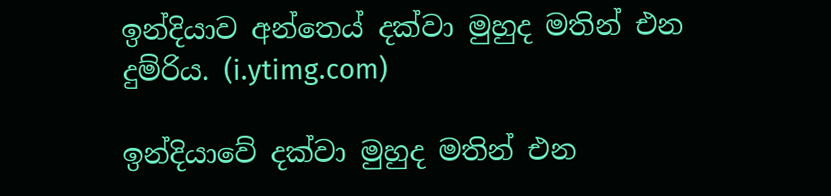ඉන්දියාව අන්තෙය් දක්වා මුහුද මතින් එන දුම්රිය. (i.ytimg.com)

ඉන්දියාවේ දක්වා මුහුද මතින් එන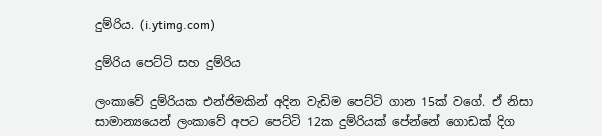දුම්රිය. (i.ytimg.com)

දුම්රිය පෙට්ටි සහ දුම්රිය

ලංකාවේ දුම්රියක එන්ජිමකින් අදින වැඩිම පෙට්ටි ගාන 15ක් වගේ. ඒ නිසා සාමාන්‍යයෙන් ලංකාවේ අපට පෙට්ටි 12ක දුම්රියක් පේන්නේ ගොඩක් දිග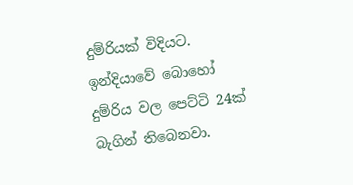දුම්රියක් විදියට. ඉන්දියාවේ බොහෝ දුම්රිය වල පෙට්ටි 24ක් බැගින් තිබෙනවා.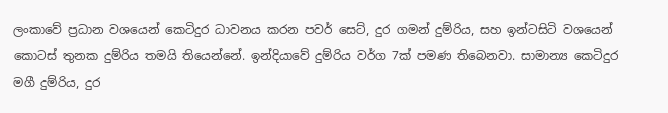ලංකාවේ ප්‍රධාන වශයෙන් කෙටිදුර ධාවනය කරන පවර් සෙට්, දුර ගමන් දුම්රිය, සහ ඉන්ටසිටි වශයෙන් කොටස් තුනක දුම්රිය තමයි තියෙන්නේ. ඉන්දියාවේ දුම්රිය වර්ග 7ක් පමණ තිබෙනවා. සාමාන්‍ය කෙටිදුර මගී දුම්රිය, දුර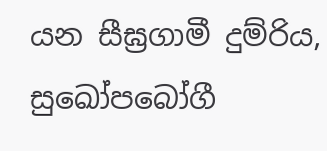යන සීඝ්‍රගාමී දුම්රිය, සුඛෝපබෝගී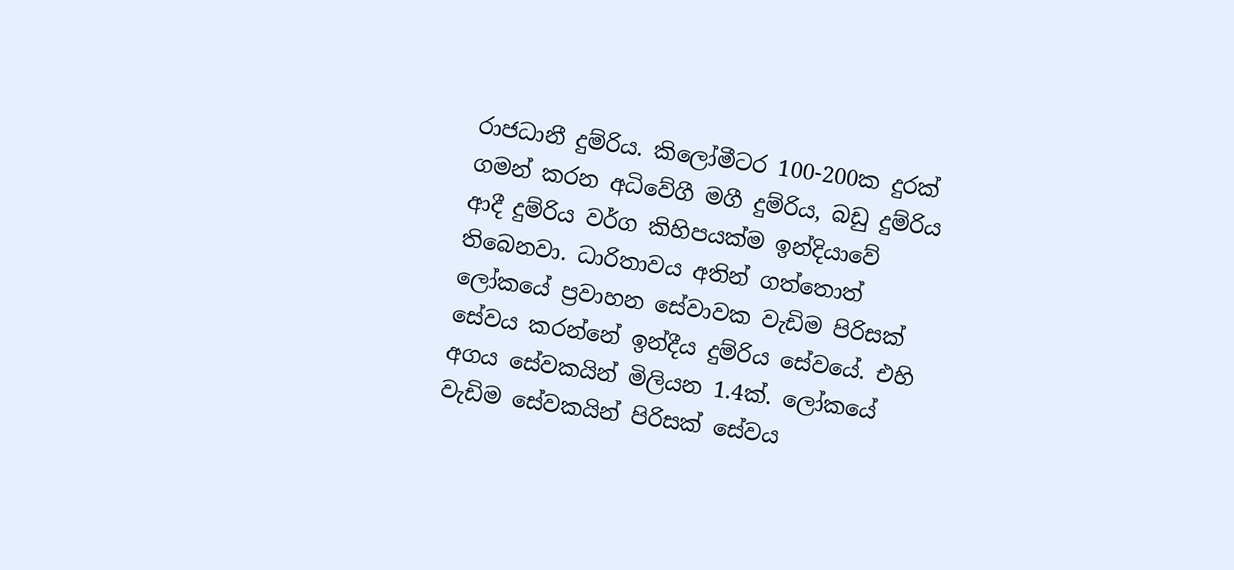රාජධානී දුම්රිය. කිලෝමීටර 100-200ක දුරක් ගමන් කරන අධිවේගී මගී දුම්රිය, බඩු දුම්රිය ආදී දුම්රිය වර්ග කිහිපයක්ම ඉන්දියාවේ තිබෙනවා. ධාරිතාවය අතින් ගත්තොත් ලෝකයේ ප්‍රවාහන සේවාවක වැඩිම පිරිසක් සේවය කරන්නේ ඉන්දීය දුම්රිය සේවයේ. එහි අගය සේවකයින් මිලියන 1.4ක්. ලෝකයේ වැඩිම සේවකයින් පිරිසක් සේවය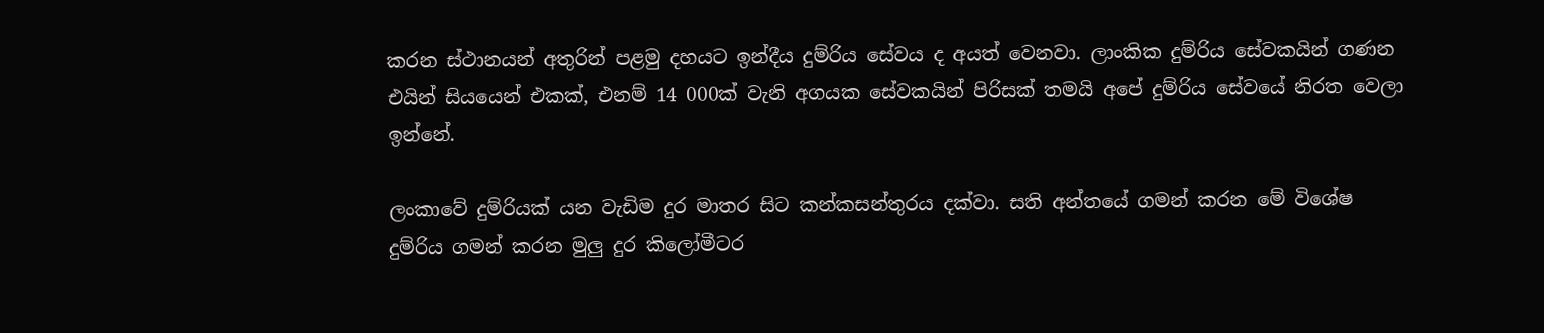කරන ස්ථානයන් අතුරින් පළමු දහයට ඉන්දීය දුම්රිය සේවය ද අයත් වෙනවා. ලාංකික දුම්රිය සේවකයින් ගණන එයින් සියයෙන් එකක්, එනම් 14 000ක් වැනි අගයක සේවකයින් පිරිසක් තමයි අපේ දුම්රිය සේවයේ නිරත වෙලා ඉන්නේ.

ලංකාවේ දුම්රියක් යන වැඩිම දුර මාතර සිට කන්කසන්තුරය දක්වා. සති අන්තයේ ගමන් කරන මේ විශේෂ දුම්රිය ගමන් කරන මුලු දුර කිලෝමීටර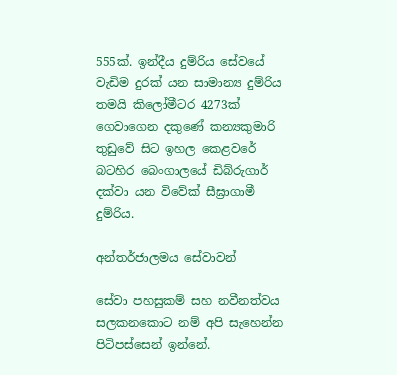555ක්. ඉන්දීය දුම්රිය සේවයේ වැඩිම දුරක් යන සාමාන්‍ය දුම්රිය තමයි කිලෝමීටර 4273ක් ගෙවාගෙන දකුණේ කන්‍යකුමාරි තුඩුවේ සිට ඉහල කෙළවරේ බටහිර බෙංගාලයේ ඩිබ්රුගාර් දක්වා යන විවේක් සීඝ්‍රාගාමී දුම්රිය.

අන්තර්ජාලමය සේවාවන්

සේවා පහසුකම් සහ නවීනත්වය සලකනකොට නම් අපි සැහෙන්න පිටිපස්සෙන් ඉන්නේ.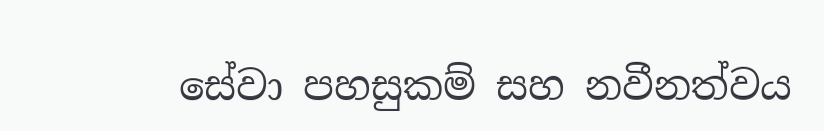සේවා පහසුකම් සහ නවීනත්වය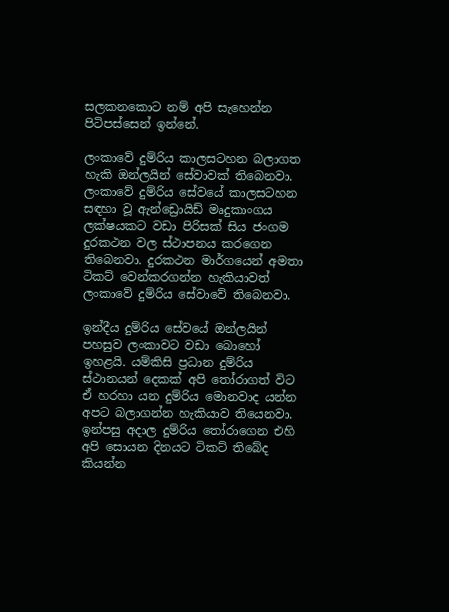සලකනකොට නම් අපි සැහෙන්න පිටිපස්සෙන් ඉන්නේ.

ලංකාවේ දුම්රිය කාලසටහන බලාගත හැකි ඔන්ලයින් සේවාවක් තිබෙනවා. ලංකාවේ දුම්රිය සේවයේ කාලසටහන සඳහා වූ ඇන්ඩ්‍රොයිඩ් මෘදුකාංගය ලක්ෂයකට වඩා පිරිසක් සිය ජංගම දුරකථන වල ස්ථාපනය කරගෙන තිබෙනවා. දුරකථන මාර්ගයෙන් අමතා ටිකට් වෙන්කරගන්න හැකියාවත් ලංකාවේ දුම්රිය සේවාවේ තිබෙනවා.

ඉන්දීය දුම්රිය සේවයේ ඔන්ලයින් පහසුව ලංකාවට වඩා බොහෝ ඉහළයි. යම්කිසි ප්‍රධාන දුම්රිය ස්ථානයන් දෙකක් අපි තෝරාගත් විට ඒ හරහා යන දුම්රිය මොනවාද යන්න අපට බලාගන්න හැකියාව තියෙනවා. ඉන්පසු අදාල දුම්රිය තෝරාගෙන එහි අපි සොයන දිනයට ටිකට් තිබේද  කියන්න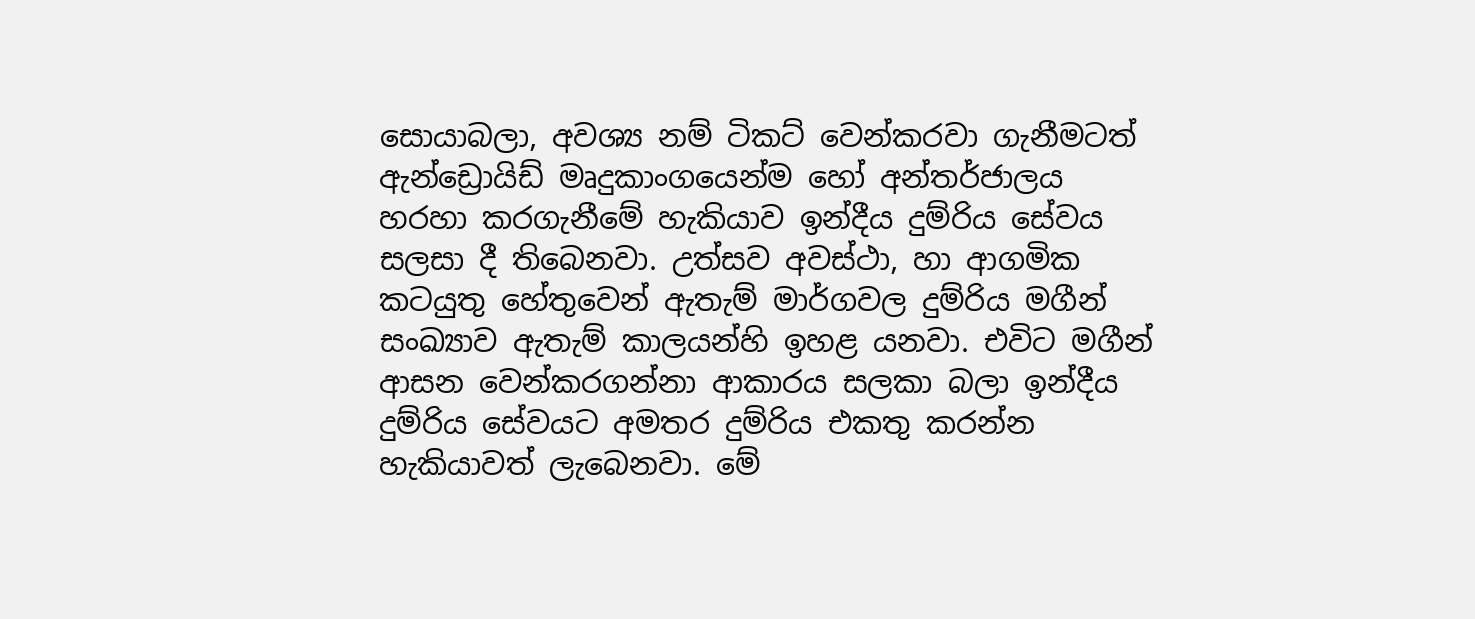සොයාබලා, අවශ්‍ය නම් ටිකට් වෙන්කරවා ගැනීමටත්  ඇන්ඩ්‍රොයිඩ් මෘදුකාංගයෙන්ම හෝ අන්තර්ජාලය හරහා කරගැනීමේ හැකියාව ඉන්දීය දුම්රිය සේවය සලසා දී තිබෙනවා. උත්සව අවස්ථා, හා ආගමික කටයුතු හේතුවෙන් ඇතැම් මාර්ගවල දුම්රිය මගීන් සංඛ්‍යාව ඇතැම් කාලයන්හි ඉහළ යනවා. එවිට මගීන් ආසන වෙන්කරගන්නා ආකාරය සලකා බලා ඉන්දීය දුම්රිය සේවයට අමතර දුම්රිය එකතු කරන්න හැකියාවත් ලැබෙනවා. මේ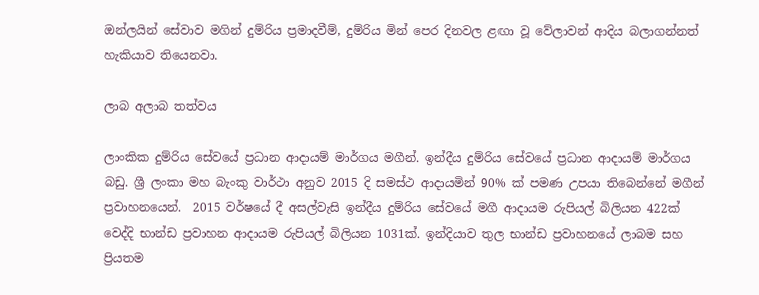ඔන්ලයින් සේවාව මගින් දුම්රිය ප්‍රමාදවීම්, දුම්රිය මින් පෙර දිනවල ළඟා වූ වේලාවන් ආදිය බලාගන්නත් හැකියාව තියෙනවා.

ලාබ අලාබ තත්වය

ලාංකික දුම්රිය සේවයේ ප්‍රධාන ආදායම් මාර්ගය මගීන්. ඉන්දීය දුම්රිය සේවයේ ප්‍රධාන ආදායම් මාර්ගය බඩු. ශ්‍රී ලංකා මහ බැංකු වාර්ථා අනුව 2015 දි සමස්ථ ආදායමින් 90% ක් පමණ උපයා තිබෙන්නේ මගීන් ප්‍රවාහනයෙන්.  2015 වර්ෂයේ දී අසල්වැසි ඉන්දීය දුම්රිය සේවයේ මගී ආදායම රුපියල් බිලියන 422ක් වෙද්දි භාන්ඩ ප්‍රවාහන ආදායම රුපියල් බිලියන 1031ක්. ඉන්දියාව තුල භාන්ඩ ප්‍රවාහනයේ ලාබම සහ ප්‍රියතම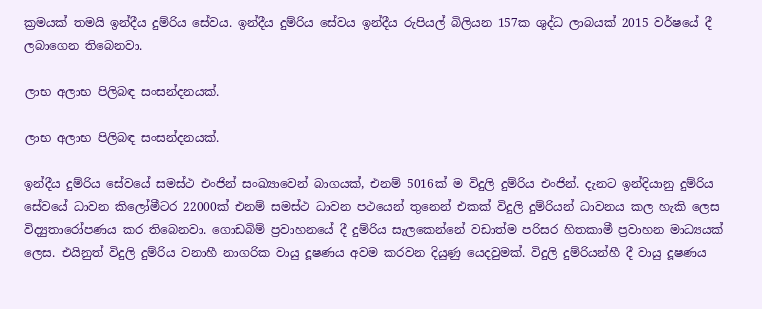ක්‍රමයක් තමයි ඉන්දීය දුම්රිය සේවය. ඉන්දීය දුම්රිය සේවය ඉන්දීය රුපියල් බිලියන 157ක ශුද්ධ ලාබයක් 2015 වර්ෂයේ දී ලබාගෙන තිබෙනවා.

ලාභ අලාභ පිලිබඳ සංසන්දනයක්.

ලාභ අලාභ පිලිබඳ සංසන්දනයක්.

ඉන්දීය දුම්රිය සේවයේ සමස්ථ එංජින් සංඛ්‍යාවෙන් බාගයක්, එනම් 5016ක් ම විදුලි දුම්රිය එංජින්. දැනට ඉන්දියානු දුම්රිය සේවයේ ධාවන කිලෝමීටර 22000ක් එනම් සමස්ථ ධාවන පථයෙන් තුනෙන් එකක් විදුලි දුම්රියන් ධාවනය කල හැකි ලෙස විද්‍යුතාරෝපණය කර තිබෙනවා. ගොඩබිම් ප්‍රවාහනයේ දී දුම්රිය සැලකෙන්නේ වඩාත්ම පරිසර හිතකාමී ප්‍රවාහන මාධ්‍යයක් ලෙස. එයිනුත් විදුලි දුම්රිය වනාහී නාගරික වායු දූෂණය අවම කරවන දියුණු යෙදවුමක්. විදුලි දුම්රියන්හී දී වායු දූෂණය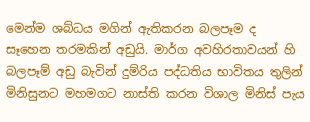මෙන්ම ශබ්ධය මගින් ඇතිකරන බලපෑම ද සෑහෙන තරමකින් අඩුයි. මාර්ග අවහිරතාවයන් හි බලපෑම් අඩු බැවින් දුම්රිය පද්ධතිය භාවිතය තුලින් මිනිසුනට මහමගට නාස්ති කරන විශාල මිනිස් පැය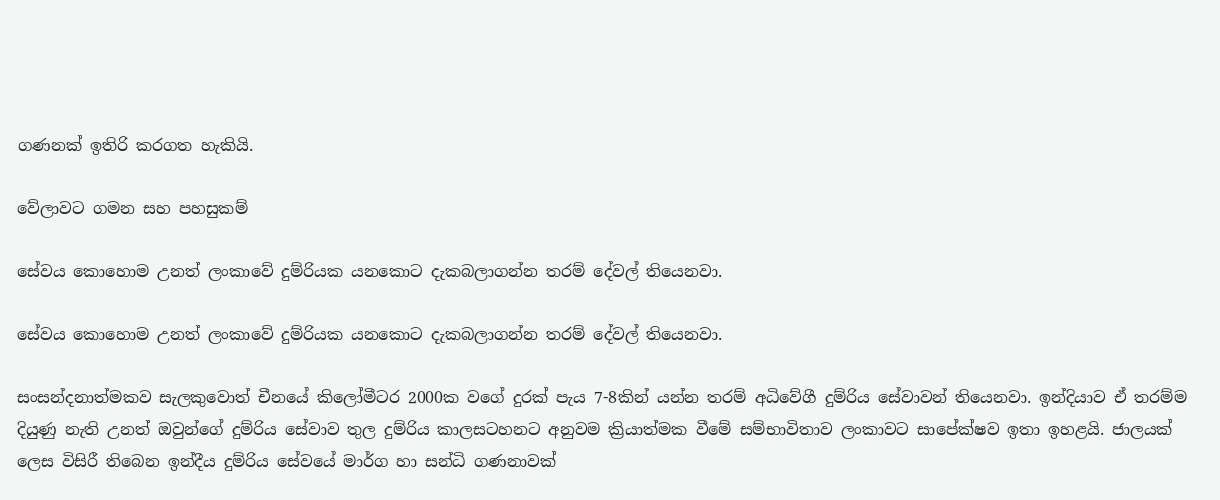ගණනක් ඉතිරි කරගත හැකියි.

වේලාවට ගමන සහ පහසුකම්

සේවය කොහොම උනත් ලංකාවේ දුම්රියක යනකොට දැකබලාගන්න තරම් දේවල් තියෙනවා.

සේවය කොහොම උනත් ලංකාවේ දුම්රියක යනකොට දැකබලාගන්න තරම් දේවල් තියෙනවා.

සංසන්දනාත්මකව සැලකුවොත් චීනයේ කිලෝමීටර 2000ක වගේ දුරක් පැය 7-8කින් යන්න තරම් අධිවේගී දුම්රිය සේවාවන් තියෙනවා. ඉන්දියාව ඒ තරම්ම දියුණු නැති උනත් ඔවුන්ගේ දුම්රිය සේවාව තුල දුම්රිය කාලසටහනට අනුවම ක්‍රියාත්මක වීමේ සම්භාවිතාව ලංකාවට සාපේක්ෂව ඉතා ඉහළයි. ජාලයක් ලෙස විසිරී තිබෙන ඉන්දීය දුම්රිය සේවයේ මාර්ග හා සන්ධි ගණනාවක්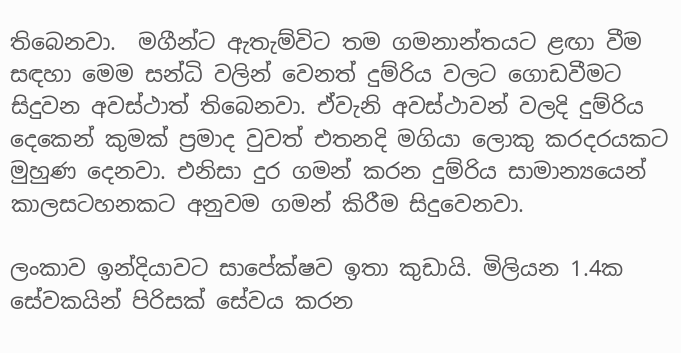තිබෙනවා.  මගීන්ට ඇතැම්විට තම ගමනාන්තයට ළඟා වීම සඳහා මෙම සන්ධි වලින් වෙනත් දුම්රිය වලට ගොඩවීමට සිදුවන අවස්ථාත් තිබෙනවා. ඒවැනි අවස්ථාවන් වලදි දුම්රිය දෙකෙන් කුමක් ප්‍රමාද වුවත් එතනදි මගියා ලොකු කරදරයකට මුහුණ දෙනවා. එනිසා දුර ගමන් කරන දුම්රිය සාමාන්‍යයෙන් කාලසටහනකට අනුවම ගමන් කිරීම සිදුවෙනවා.

ලංකාව ඉන්දියාවට සාපේක්ෂව ඉතා කුඩායි. මිලියන 1.4ක සේවකයින් පිරිසක් සේවය කරන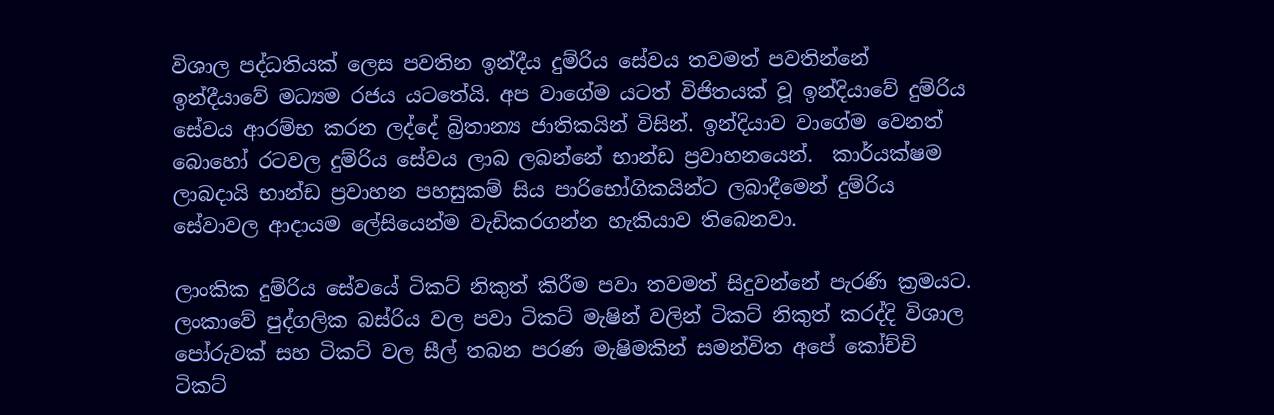විශාල පද්ධතියක් ලෙස පවතින ඉන්දීය දුම්රිය සේවය තවමත් පවතින්නේ ඉන්දීයාවේ මධ්‍යම රජය යටතේයි. අප වාගේම යටත් විජිතයක් වූ ඉන්දියාවේ දුම්රිය සේවය ආරම්භ කරන ලද්දේ බ්‍රිතාන්‍ය ජාතිකයින් විසින්. ඉන්දියාව වාගේම වෙනත් බොහෝ රටවල දුම්රිය සේවය ලාබ ලබන්නේ භාන්ඩ ප්‍රවාහනයෙන්.  කාර්යක්ෂම ලාබදායි භාන්ඩ ප්‍රවාහන පහසුකම් සිය පාරිභෝගිකයින්ට ලබාදීමෙන් දුම්රිය සේවාවල ආදායම ලේසියෙන්ම වැඩිකරගන්න හැකියාව තිබෙනවා.

ලාංකික දුම්රිය සේවයේ ටිකට් නිකුත් කිරීම පවා තවමත් සිදුවන්නේ පැරණි ක්‍රමයට. ලංකාවේ පුද්ගලික බස්රිය වල පවා ටිකට් මැෂින් වලින් ටිකට් නිකුත් කරද්දි විශාල පෝරුවක් සහ ටිකට් වල සීල් තබන පරණ මැෂිමකින් සමන්විත අපේ කෝච්චි ටිකට්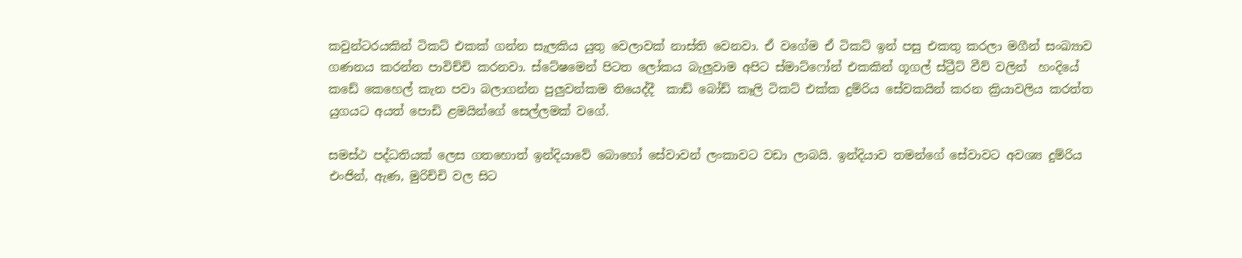කවුන්ටරයකින් ටිකට් එකක් ගන්න සැලකිය යුතු වෙලාවක් නාස්ති වෙනවා. ඒ වගේම ඒ ටිකට් ඉන් පසු එකතු කරලා මගීන් සංඛ්‍යාව ගණනය කරන්න පාවිච්චි කරනවා. ස්ටේෂමෙන් පිටත ලෝකය බැලුවාම අපිට ස්මාට්ෆෝන් එකකින් ගූගල් ස්ට්‍රීට් වීව් වලින්  හංදියේ කඩේ කෙහෙල් කැන පවා බලාගන්න පුලුවන්කම තියෙද්දී  කාඩ් බෝඩ් කෑලි ටිකට් එක්ක දුම්රිය සේවකයින් කරන ක්‍රියාවලිය කරත්ත යුගයට අයත් පොඩි ළමයින්ගේ සෙල්ලමක් වගේ.

සමස්ථ පද්ධතියක් ලෙස ගතහොත් ඉන්දියාවේ බොහෝ සේවාවන් ලංකාවට වඩා ලාබයි. ඉන්දියාව තමන්ගේ සේවාවට අවශ්‍ය දුම්රිය එංජින්, ඇණ, මුරිච්චි වල සිට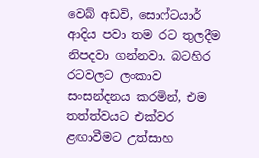වෙබ් අඩවි, සොෆ්ටයාර් ආදිය පවා තම රට තුලදීම නිපදවා ගන්නවා. බටහිර රටවලට ලංකාව සංසන්දනය කරමින්, එම තත්ත්වයට එක්වර ළඟාවීමට උත්සාහ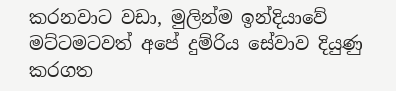කරනවාට වඩා, මුලින්ම ඉන්දියාවේ මට්ටමටවත් අපේ දුම්රිය සේවාව දියුණු කරගත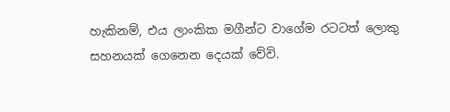හැකිනම්, එය ලාංකික මගීන්ට වාගේම රටටත් ලොකු සහනයක් ගෙනෙන දෙයක් වේවි.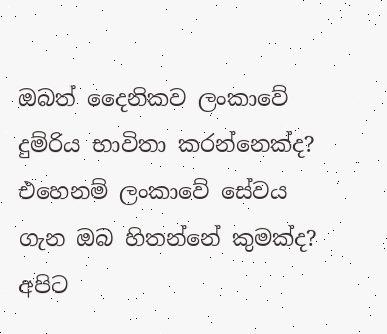ඔබත් දෛනිකව ලංකාවේ දුම්රිය භාවිතා කරන්නෙක්ද? එහෙනම් ලංකාවේ සේවය ගැන ඔබ හිතන්නේ කුමක්ද? අපිට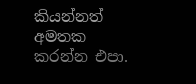කියන්නත් අමතක කරන්න එපා.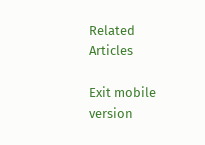Related Articles

Exit mobile version